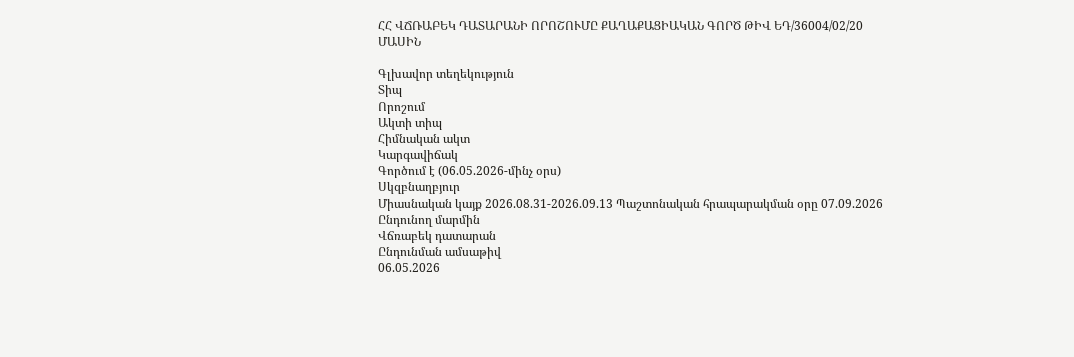ՀՀ ՎՃՌԱԲԵԿ ԴԱՏԱՐԱՆԻ ՈՐՈՇՈՒՄԸ ՔԱՂԱՔԱՑԻԱԿԱՆ ԳՈՐԾ ԹԻՎ ԵԴ/36004/02/20 ՄԱՍԻՆ

Գլխավոր տեղեկություն
Տիպ
Որոշում
Ակտի տիպ
Հիմնական ակտ
Կարգավիճակ
Գործում է (06.05.2026-մինչ օրս)
Սկզբնաղբյուր
Միասնական կայք 2026.08.31-2026.09.13 Պաշտոնական հրապարակման օրը 07.09.2026
Ընդունող մարմին
Վճռաբեկ դատարան
Ընդունման ամսաթիվ
06.05.2026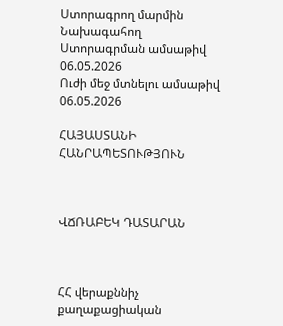Ստորագրող մարմին
Նախագահող
Ստորագրման ամսաթիվ
06.05.2026
Ուժի մեջ մտնելու ամսաթիվ
06.05.2026

ՀԱՅԱՍՏԱՆԻ ՀԱՆՐԱՊԵՏՈՒԹՅՈՒՆ



ՎՃՌԱԲԵԿ ԴԱՏԱՐԱՆ



ՀՀ վերաքննիչ քաղաքացիական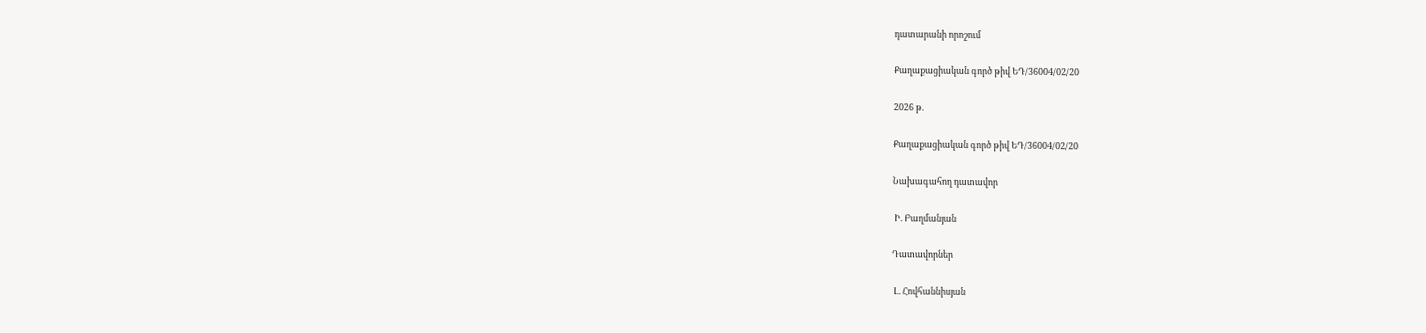դատարանի որոշում

Քաղաքացիական գործ թիվ ԵԴ/36004/02/20

2026 թ.

Քաղաքացիական գործ թիվ ԵԴ/36004/02/20

Նախագահող դատավոր

 Ի. Բաղմանյան

Դատավորներ

 Լ. Հովհաննիսյան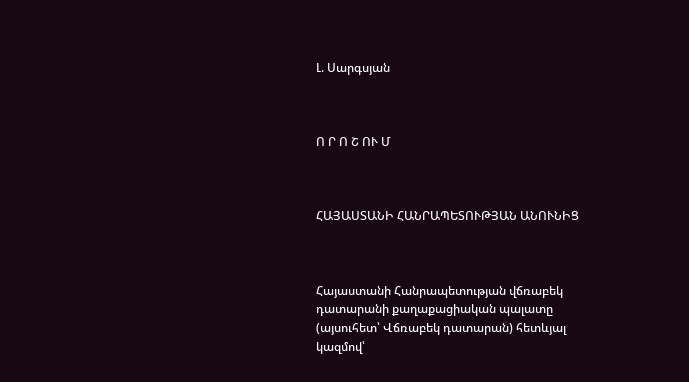Լ. Սարգսյան



Ո Ր Ո Շ ՈՒ Մ



ՀԱՅԱՍՏԱՆԻ ՀԱՆՐԱՊԵՏՈՒԹՅԱՆ ԱՆՈՒՆԻՑ



Հայաստանի Հանրապետության վճռաբեկ դատարանի քաղաքացիական պալատը (այսուհետ՝ Վճռաբեկ դատարան) հետևյալ կազմով՝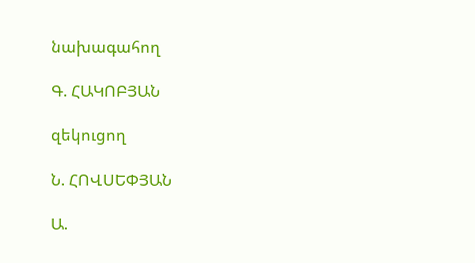նախագահող

Գ. ՀԱԿՈԲՅԱՆ

զեկուցող

Ն. ՀՈՎՍԵՓՅԱՆ

Ա.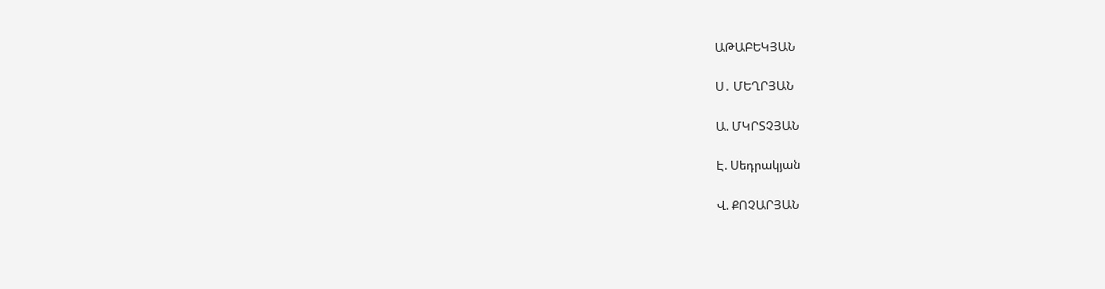ԱԹԱԲԵԿՅԱՆ

Ս․ ՄԵՂՐՅԱՆ

Ա. ՄԿՐՏՉՅԱՆ

Է. Սեդրակյան

Վ. ՔՈՉԱՐՅԱՆ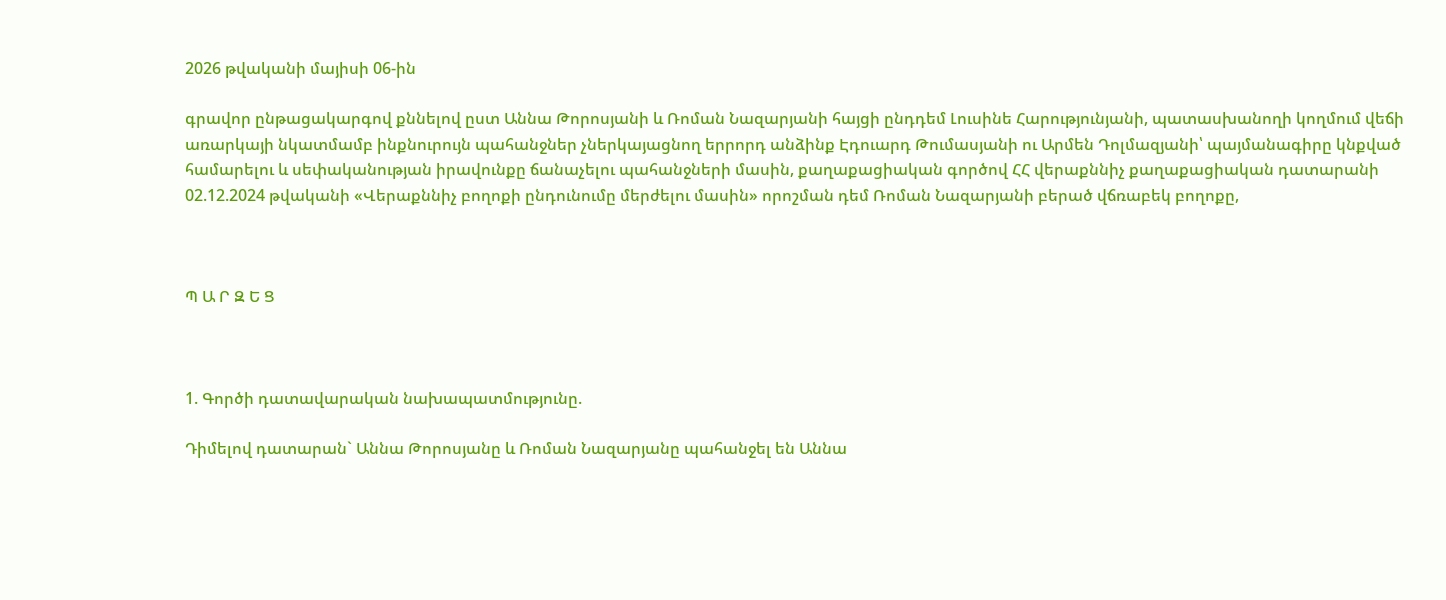2026 թվականի մայիսի 06-ին

գրավոր ընթացակարգով քննելով ըստ Աննա Թորոսյանի և Ռոման Նազարյանի հայցի ընդդեմ Լուսինե Հարությունյանի, պատասխանողի կողմում վեճի առարկայի նկատմամբ ինքնուրույն պահանջներ չներկայացնող երրորդ անձինք Էդուարդ Թումասյանի ու Արմեն Դոլմազյանի՝ պայմանագիրը կնքված համարելու և սեփականության իրավունքը ճանաչելու պահանջների մասին, քաղաքացիական գործով ՀՀ վերաքննիչ քաղաքացիական դատարանի 02.12.2024 թվականի «Վերաքննիչ բողոքի ընդունումը մերժելու մասին» որոշման դեմ Ռոման Նազարյանի բերած վճռաբեկ բողոքը,



Պ Ա Ր Զ Ե Ց



1. Գործի դատավարական նախապատմությունը.

Դիմելով դատարան` Աննա Թորոսյանը և Ռոման Նազարյանը պահանջել են Աննա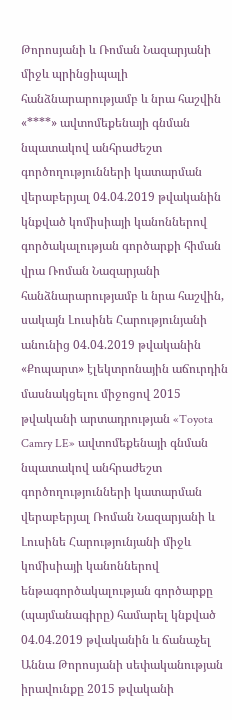Թորոսյանի և Ռոման Նազարյանի միջև պրինցիպալի հանձնարարությամբ և նրա հաշվին «****» ավտոմեքենայի գնման նպատակով անհրաժեշտ գործողությունների կատարման վերաբերյալ 04.04.2019 թվականին կնքված կոմիսիայի կանոններով գործակալության գործարքի հիման վրա Ռոման Նազարյանի հանձնարարությամբ և նրա հաշվին, սակայն Լուսինե Հարությունյանի անունից 04.04.2019 թվականին «Քոպարտ» էլեկտրոնային աճուրդին մասնակցելու միջոցով 2015 թվականի արտադրության «Toyota Camry LE» ավտոմեքենայի գնման նպատակով անհրաժեշտ գործողությունների կատարման վերաբերյալ Ռոման Նազարյանի և Լուսինե Հարությունյանի միջև կոմիսիայի կանոններով ենթագործակալության գործարքը (պայմանագիրը) համարել կնքված 04.04.2019 թվականին և ճանաչել Աննա Թորոսյանի սեփականության իրավունքը 2015 թվականի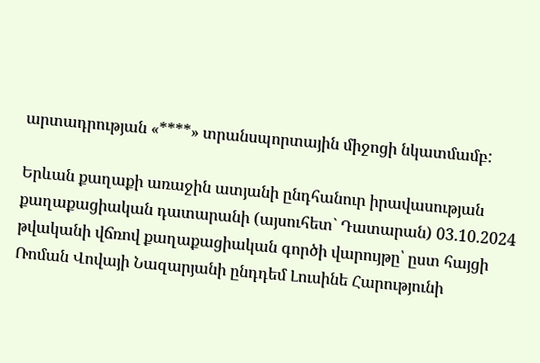արտադրության «****» տրանսպորտային միջոցի նկատմամբ:

Երևան քաղաքի առաջին ատյանի ընդհանուր իրավասության քաղաքացիական դատարանի (այսուհետ` Դատարան) 03.10.2024 թվականի վճռով քաղաքացիական գործի վարույթը՝ ըստ հայցի Ռոման Վովայի Նազարյանի ընդդեմ Լուսինե Հարությունի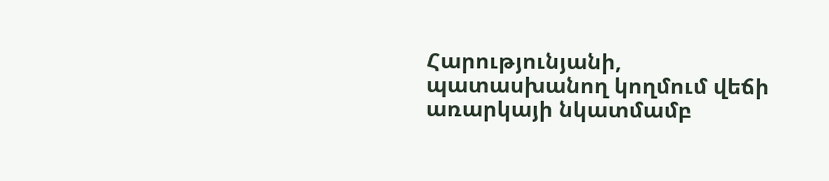Հարությունյանի, պատասխանող կողմում վեճի առարկայի նկատմամբ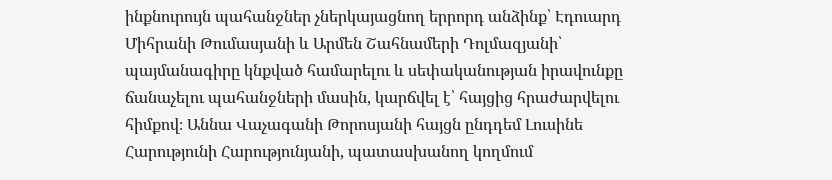ինքնուրույն պահանջներ չներկայացնող երրորդ անձինք՝ Էդուարդ Միհրանի Թումասյանի և Արմեն Շահնամերի Դոլմազյանի՝ պայմանագիրը կնքված համարելու և սեփականության իրավունքը ճանաչելու պահանջների մասին, կարճվել է՝ հայցից հրաժարվելու հիմքով։ Աննա Վաչագանի Թորոսյանի հայցն ընդդեմ Լուսինե Հարությունի Հարությունյանի, պատասխանող կողմում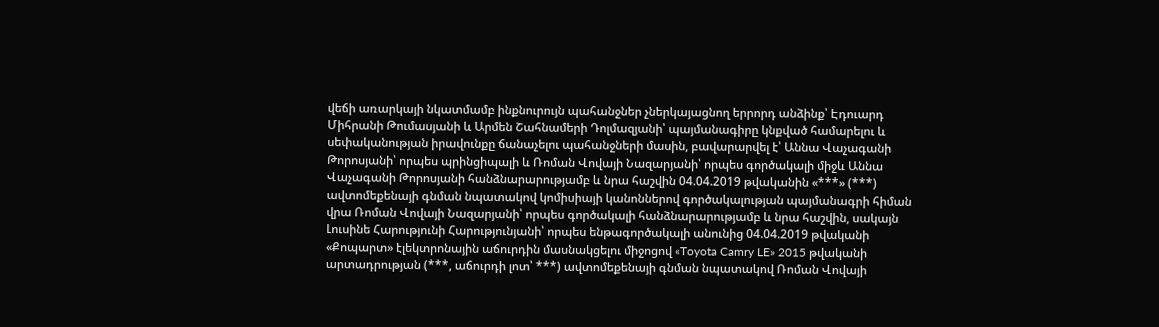վեճի առարկայի նկատմամբ ինքնուրույն պահանջներ չներկայացնող երրորդ անձինք՝ Էդուարդ Միհրանի Թումասյանի և Արմեն Շահնամերի Դոլմազյանի՝ պայմանագիրը կնքված համարելու և սեփականության իրավունքը ճանաչելու պահանջների մասին, բավարարվել է՝ Աննա Վաչագանի Թորոսյանի՝ որպես պրինցիպալի և Ռոման Վովայի Նազարյանի՝ որպես գործակալի միջև Աննա Վաչագանի Թորոսյանի հանձնարարությամբ և նրա հաշվին 04.04.2019 թվականին «***» (***) ավտոմեքենայի գնման նպատակով կոմիսիայի կանոններով գործակալության պայմանագրի հիման վրա Ռոման Վովայի Նազարյանի՝ որպես գործակալի հանձնարարությամբ և նրա հաշվին, սակայն Լուսինե Հարությունի Հարությունյանի՝ որպես ենթագործակալի անունից 04.04.2019 թվականի «Քոպարտ» էլեկտրոնային աճուրդին մասնակցելու միջոցով «Toyota Camry LE» 2015 թվականի արտադրության (***, աճուրդի լոտ՝ ***) ավտոմեքենայի գնման նպատակով Ռոման Վովայի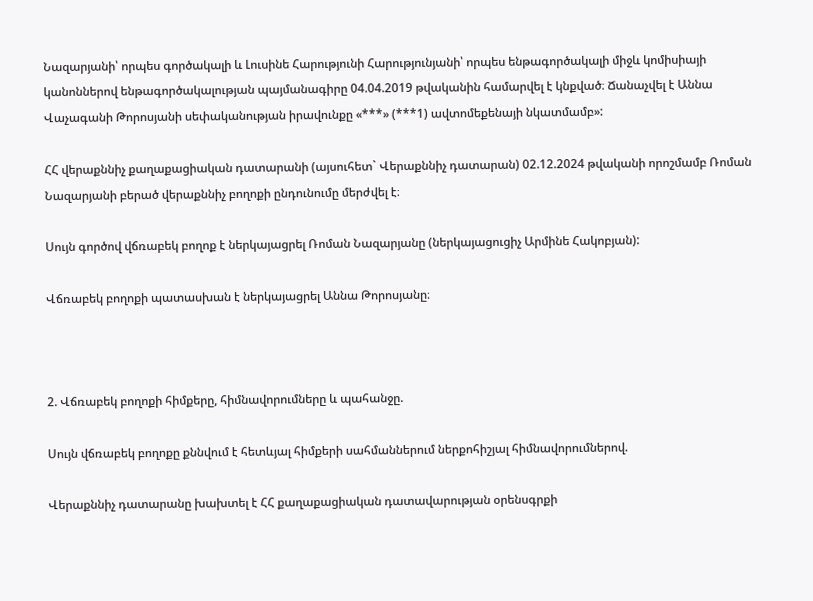Նազարյանի՝ որպես գործակալի և Լուսինե Հարությունի Հարությունյանի՝ որպես ենթագործակալի միջև կոմիսիայի կանոններով ենթագործակալության պայմանագիրը 04.04.2019 թվականին համարվել է կնքված։ Ճանաչվել է Աննա Վաչագանի Թորոսյանի սեփականության իրավունքը «***» (***1) ավտոմեքենայի նկատմամբ»:

ՀՀ վերաքննիչ քաղաքացիական դատարանի (այսուհետ` Վերաքննիչ դատարան) 02.12.2024 թվականի որոշմամբ Ռոման Նազարյանի բերած վերաքննիչ բողոքի ընդունումը մերժվել է։

Սույն գործով վճռաբեկ բողոք է ներկայացրել Ռոման Նազարյանը (ներկայացուցիչ Արմինե Հակոբյան):

Վճռաբեկ բողոքի պատասխան է ներկայացրել Աննա Թորոսյանը։



2. Վճռաբեկ բողոքի հիմքերը, հիմնավորումները և պահանջը.

Սույն վճռաբեկ բողոքը քննվում է հետևյալ հիմքերի սահմաններում ներքոհիշյալ հիմնավորումներով.

Վերաքննիչ դատարանը խախտել է ՀՀ քաղաքացիական դատավարության օրենսգրքի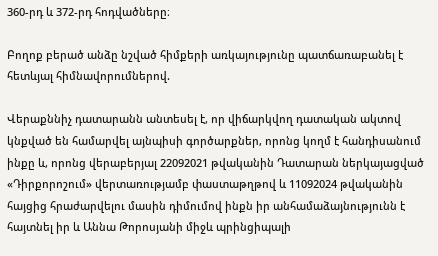360-րդ և 372-րդ հոդվածները։

Բողոք բերած անձը նշված հիմքերի առկայությունը պատճառաբանել է հետևյալ հիմնավորումներով.

Վերաքննիչ դատարանն անտեսել է, որ վիճարկվող դատական ակտով կնքված են համարվել այնպիսի գործարքներ, որոնց կողմ է հանդիսանում ինքը և, որոնց վերաբերյալ 22092021 թվականին Դատարան ներկայացված «Դիրքորոշում» վերտառությամբ փաստաթղթով և 11092024 թվականին հայցից հրաժարվելու մասին դիմումով ինքն իր անհամաձայնությունն է հայտնել իր և Աննա Թորոսյանի միջև պրինցիպալի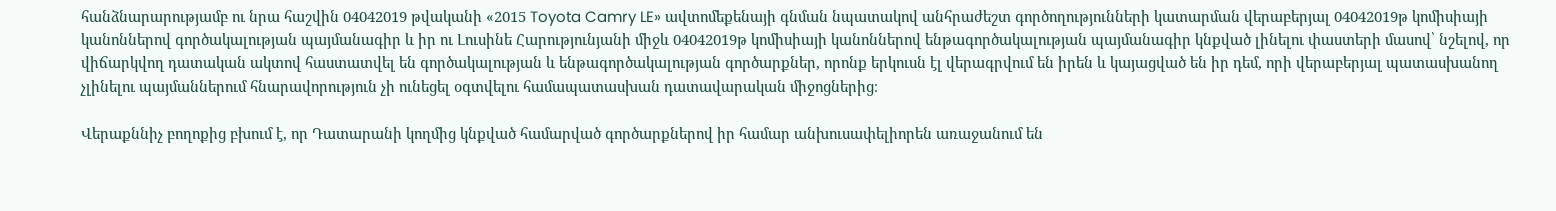հանձնարարությամբ ու նրա հաշվին 04042019 թվականի «2015 Toyota Camry LE» ավտոմեքենայի գնման նպատակով անհրաժեշտ գործողությունների կատարման վերաբերյալ 04042019թ կոմիսիայի կանոններով գործակալության պայմանագիր և իր ու Լուսինե Հարությունյանի միջև 04042019թ կոմիսիայի կանոններով ենթագործակալության պայմանագիր կնքված լինելու փաստերի մասով՝ նշելով, որ վիճարկվող դատական ակտով հաստատվել են գործակալության և ենթագործակալության գործարքներ, որոնք երկուսն էլ վերագրվում են իրեն և կայացված են իր դեմ, որի վերաբերյալ պատասխանող չլինելու պայմաններում հնարավորություն չի ունեցել օգտվելու համապատասխան դատավարական միջոցներից։

Վերաքննիչ բողոքից բխում է, որ Դատարանի կողմից կնքված համարված գործարքներով իր համար անխուսափելիորեն առաջանում են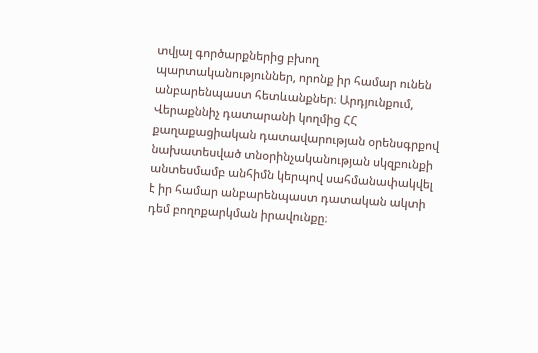տվյալ գործարքներից բխող պարտականություններ, որոնք իր համար ունեն անբարենպաստ հետևանքներ։ Արդյունքում, Վերաքննիչ դատարանի կողմից ՀՀ քաղաքացիական դատավարության օրենսգրքով նախատեսված տնօրինչականության սկզբունքի անտեսմամբ անհիմն կերպով սահմանափակվել է իր համար անբարենպաստ դատական ակտի դեմ բողոքարկման իրավունքը։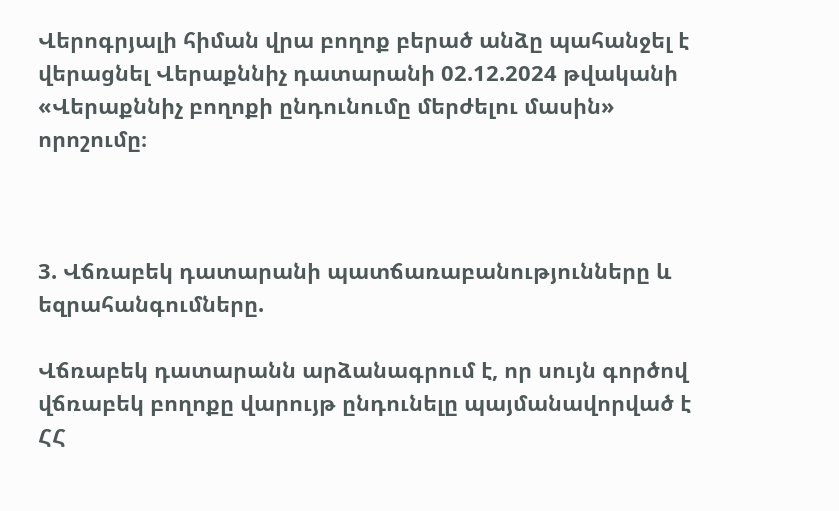Վերոգրյալի հիման վրա բողոք բերած անձը պահանջել է վերացնել Վերաքննիչ դատարանի 02.12.2024 թվականի «Վերաքննիչ բողոքի ընդունումը մերժելու մասին» որոշումը։



3. Վճռաբեկ դատարանի պատճառաբանությունները և եզրահանգումները.

Վճռաբեկ դատարանն արձանագրում է, որ սույն գործով վճռաբեկ բողոքը վարույթ ընդունելը պայմանավորված է ՀՀ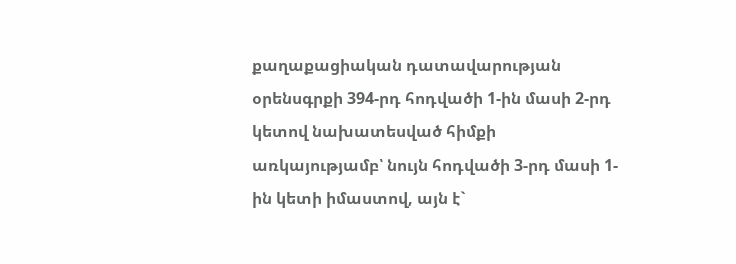քաղաքացիական դատավարության օրենսգրքի 394-րդ հոդվածի 1-ին մասի 2-րդ կետով նախատեսված հիմքի առկայությամբ՝ նույն հոդվածի 3‑րդ մասի 1-ին կետի իմաստով, այն է`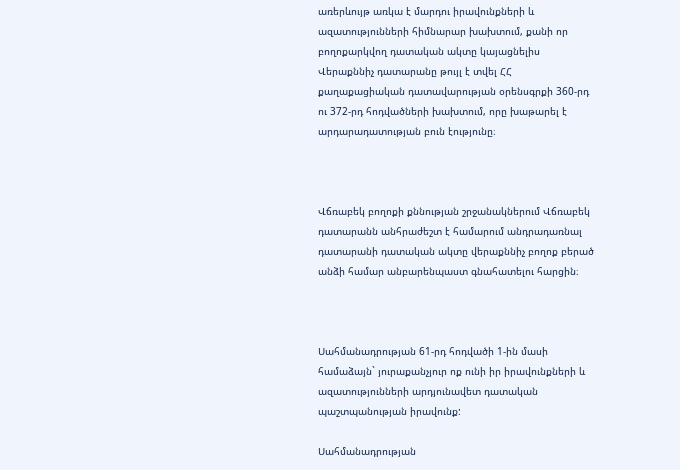առերևույթ առկա է մարդու իրավունքների և ազատությունների հիմնարար խախտում, քանի որ բողոքարկվող դատական ակտը կայացնելիս Վերաքննիչ դատարանը թույլ է տվել ՀՀ քաղաքացիական դատավարության օրենսգրքի 360-րդ ու 372-րդ հոդվածների խախտում, որը խաթարել է արդարադատության բուն էությունը։



Վճռաբեկ բողոքի քննության շրջանակներում Վճռաբեկ դատարանն անհրաժեշտ է համարում անդրադառնալ դատարանի դատական ակտը վերաքննիչ բողոք բերած անձի համար անբարենպաստ գնահատելու հարցին։



Սահմանադրության 61-րդ հոդվածի 1-ին մասի համաձայն` յուրաքանչյուր ոք ունի իր իրավունքների և ազատությունների արդյունավետ դատական պաշտպանության իրավունք:

Սահմանադրության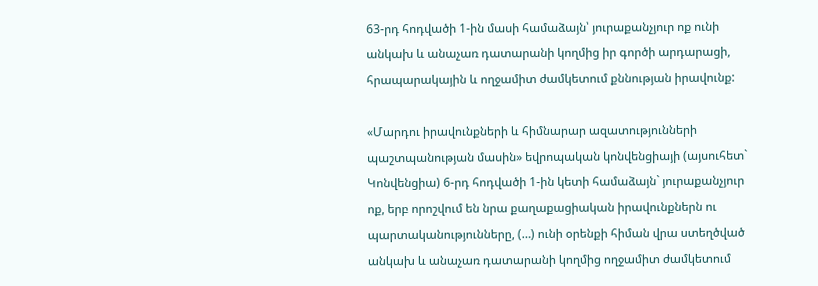63-րդ հոդվածի 1-ին մասի համաձայն՝ յուրաքանչյուր ոք ունի անկախ և անաչառ դատարանի կողմից իր գործի արդարացի, հրապարակային և ողջամիտ ժամկետում քննության իրավունք:

«Մարդու իրավունքների և հիմնարար ազատությունների պաշտպանության մասին» եվրոպական կոնվենցիայի (այսուհետ` Կոնվենցիա) 6-րդ հոդվածի 1-ին կետի համաձայն` յուրաքանչյուր ոք, երբ որոշվում են նրա քաղաքացիական իրավունքներն ու պարտականությունները, (…) ունի օրենքի հիման վրա ստեղծված անկախ և անաչառ դատարանի կողմից ողջամիտ ժամկետում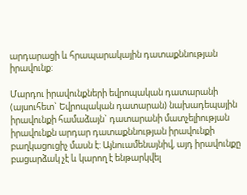արդարացի և հրապարակային դատաքննության իրավունք:

Մարդու իրավունքների եվրոպական դատարանի (այսուհետ` Եվրոպական դատարան) նախադեպային իրավունքի համաձայն` դատարանի մատչելիության իրավունքն արդար դատաքննության իրավունքի բաղկացուցիչ մասն է: Այնուամենայնիվ, այդ իրավունքը բացարձակ չէ և կարող է ենթարկվել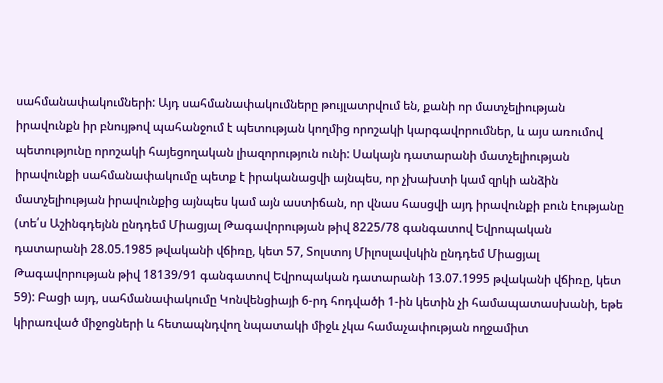սահմանափակումների: Այդ սահմանափակումները թույլատրվում են, քանի որ մատչելիության իրավունքն իր բնույթով պահանջում է պետության կողմից որոշակի կարգավորումներ, և այս առումով պետությունը որոշակի հայեցողական լիազորություն ունի: Սակայն դատարանի մատչելիության իրավունքի սահմանափակումը պետք է իրականացվի այնպես, որ չխախտի կամ զրկի անձին մատչելիության իրավունքից այնպես կամ այն աստիճան, որ վնաս հասցվի այդ իրավունքի բուն էությանը (տե՛ս Աշինգդեյնն ընդդեմ Միացյալ Թագավորության թիվ 8225/78 գանգատով Եվրոպական դատարանի 28.05.1985 թվականի վճիռը, կետ 57, Տոլստոյ Միլոսլավսկին ընդդեմ Միացյալ Թագավորության թիվ 18139/91 գանգատով Եվրոպական դատարանի 13.07.1995 թվականի վճիռը, կետ 59): Բացի այդ, սահմանափակումը Կոնվենցիայի 6-րդ հոդվածի 1-ին կետին չի համապատասխանի, եթե կիրառված միջոցների և հետապնդվող նպատակի միջև չկա համաչափության ողջամիտ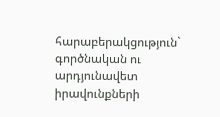հարաբերակցություն` գործնական ու արդյունավետ իրավունքների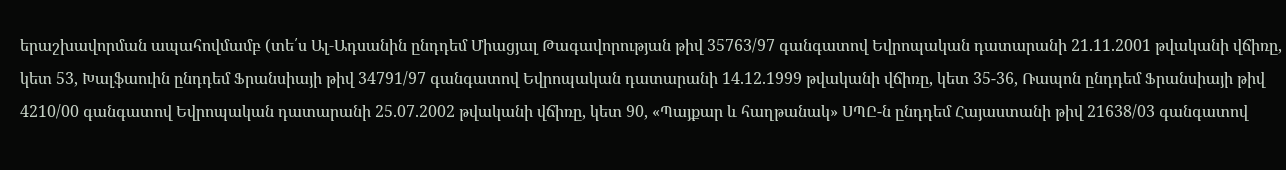երաշխավորման ապահովմամբ (տե՛ս Ալ‑Ադսանին ընդդեմ Միացյալ Թագավորության թիվ 35763/97 գանգատով Եվրոպական դատարանի 21.11.2001 թվականի վճիռը, կետ 53, Խալֆաուին ընդդեմ Ֆրանսիայի թիվ 34791/97 գանգատով Եվրոպական դատարանի 14.12.1999 թվականի վճիռը, կետ 35-36, Ռապոն ընդդեմ Ֆրանսիայի թիվ 4210/00 գանգատով Եվրոպական դատարանի 25.07.2002 թվականի վճիռը, կետ 90, «Պայքար և հաղթանակ» ՍՊԸ-ն ընդդեմ Հայաստանի թիվ 21638/03 գանգատով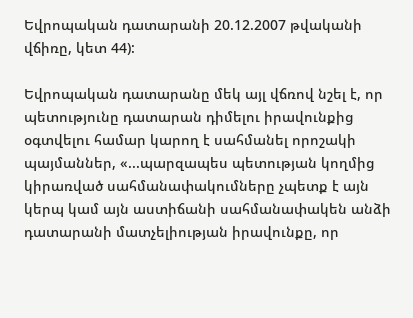Եվրոպական դատարանի 20.12.2007 թվականի վճիռը, կետ 44):

Եվրոպական դատարանը մեկ այլ վճռով նշել է, որ պետությունը դատարան դիմելու իրավունքից օգտվելու համար կարող է սահմանել որոշակի պայմաններ, «...պարզապես պետության կողմից կիրառված սահմանափակումները չպետք է այն կերպ կամ այն աստիճանի սահմանափակեն անձի դատարանի մատչելիության իրավունքը, որ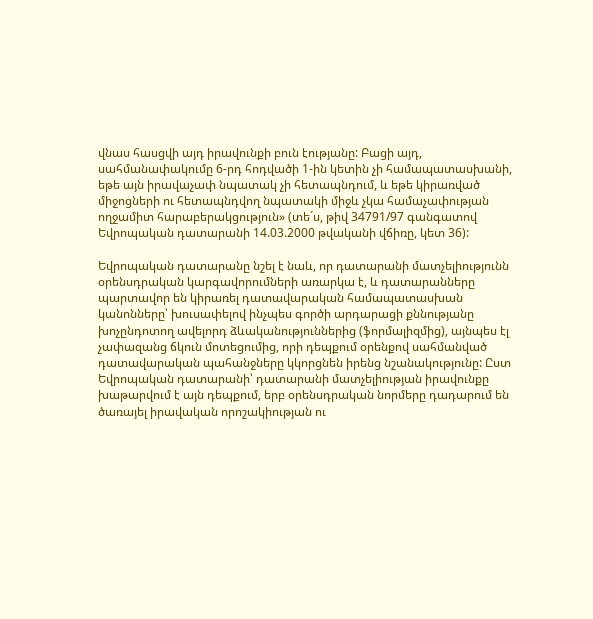վնաս հասցվի այդ իրավունքի բուն էությանը: Բացի այդ, սահմանափակումը 6-րդ հոդվածի 1-ին կետին չի համապատասխանի, եթե այն իրավաչափ նպատակ չի հետապնդում, և եթե կիրառված միջոցների ու հետապնդվող նպատակի միջև չկա համաչափության ողջամիտ հարաբերակցություն» (տե´ս, թիվ 34791/97 գանգատով Եվրոպական դատարանի 14.03.2000 թվականի վճիռը, կետ 36):

Եվրոպական դատարանը նշել է նաև, որ դատարանի մատչելիությունն օրենսդրական կարգավորումների առարկա է, և դատարանները պարտավոր են կիրառել դատավարական համապատասխան կանոնները՝ խուսափելով ինչպես գործի արդարացի քննությանը խոչընդոտող ավելորդ ձևականություններից (ֆորմալիզմից), այնպես էլ չափազանց ճկուն մոտեցումից, որի դեպքում օրենքով սահմանված դատավարական պահանջները կկորցնեն իրենց նշանակությունը: Ըստ Եվրոպական դատարանի՝ դատարանի մատչելիության իրավունքը խաթարվում է այն դեպքում, երբ օրենսդրական նորմերը դադարում են ծառայել իրավական որոշակիության ու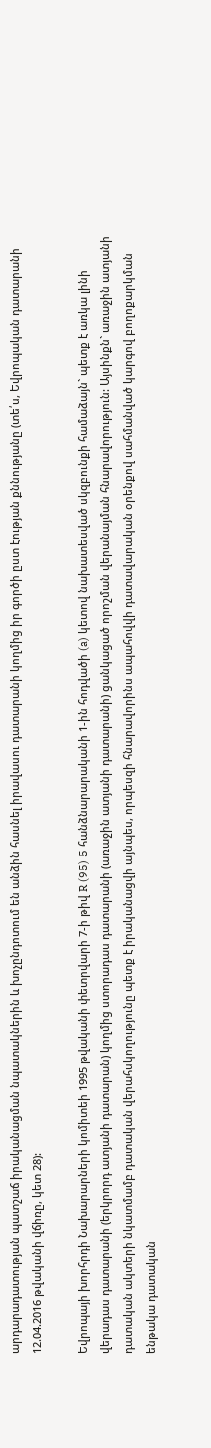արդարադատության պատշաճ իրականացման նպատակներին և խոչընդոտում են անձին հասնել իրավասու դատարանի կողմից իր գործի ըստ էության քննությանը (տե՛ս, Եվրոպական դատարանի 12.04.2016 թվականի վճիռը, կետ 28):

Եվրոպայի խորհրդի Նախարարների կոմիտեի 1995 թվականի փետրվարի 7-ի թիվ R (95) 5 հանձնարարականի 1-ին հոդվածի (a) կետով նախատեսված սկզբունքի համաձայն` պետք է առկա լինի վերադաս դատարանի (երկրորդ ատյանի դատարան) կողմից ստորադաս դատարանի (առաջին ատյանի դատարանի) ցանկացած որոշման վերանայման հնարավորություն: Այսինքն` առաջին ատյանի դատական ակտերի նկատմամբ դատական վերահսկողությունը պետք է իրականացվի այնպես, որպեսզի հնարավորինս ապահովվի դատավարական օրենքով սահմանված կարգով բողոքարկման ենթակա դատական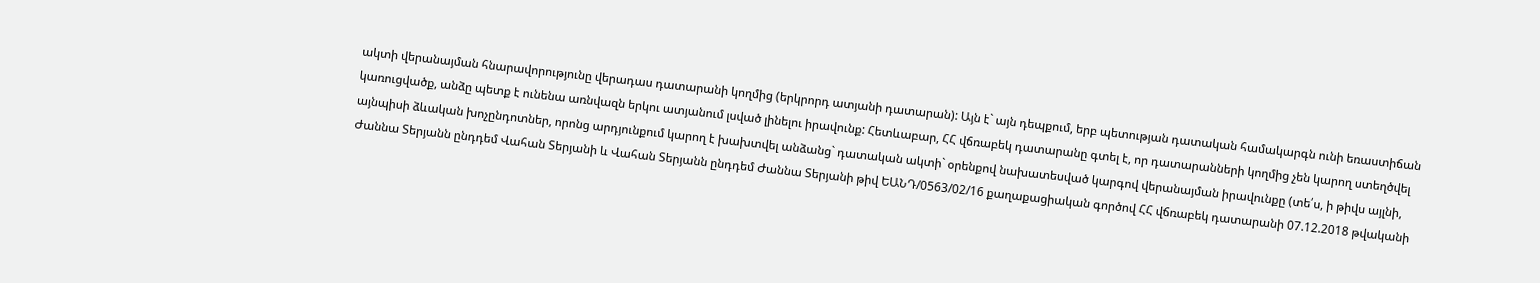ակտի վերանայման հնարավորությունը վերադաս դատարանի կողմից (երկրորդ ատյանի դատարան): Այն է` այն դեպքում, երբ պետության դատական համակարգն ունի եռաստիճան կառուցվածք, անձը պետք է ունենա առնվազն երկու ատյանում լսված լինելու իրավունք: Հետևաբար, ՀՀ վճռաբեկ դատարանը գտել է, որ դատարանների կողմից չեն կարող ստեղծվել այնպիսի ձևական խոչընդոտներ, որոնց արդյունքում կարող է խախտվել անձանց` դատական ակտի` օրենքով նախատեսված կարգով վերանայման իրավունքը (տե՛ս, ի թիվս այլնի, Ժաննա Տերյանն ընդդեմ Վահան Տերյանի և Վահան Տերյանն ընդդեմ Ժաննա Տերյանի թիվ ԵԱՆԴ/0563/02/16 քաղաքացիական գործով ՀՀ վճռաբեկ դատարանի 07.12.2018 թվականի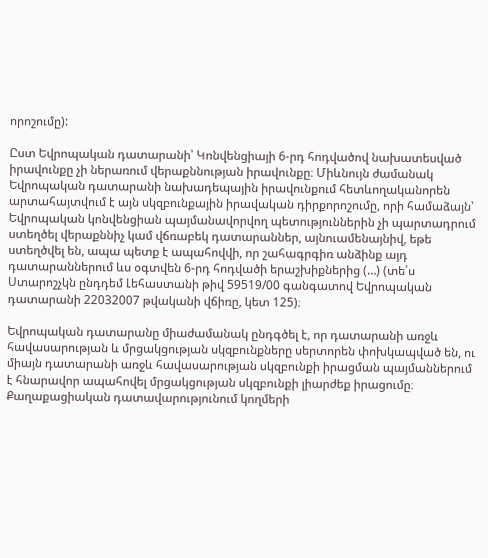որոշումը):

Ըստ Եվրոպական դատարանի՝ Կոնվենցիայի 6-րդ հոդվածով նախատեսված իրավունքը չի ներառում վերաքննության իրավունքը։ Միևնույն ժամանակ Եվրոպական դատարանի նախադեպային իրավունքում հետևողականորեն արտահայտվում է այն սկզբունքային իրավական դիրքորոշումը, որի համաձայն՝ Եվրոպական կոնվենցիան պայմանավորվող պետություններին չի պարտադրում ստեղծել վերաքննիչ կամ վճռաբեկ դատարաններ, այնուամենայնիվ, եթե ստեղծվել են, ապա պետք է ապահովվի, որ շահագրգիռ անձինք այդ դատարաններում ևս օգտվեն 6-րդ հոդվածի երաշխիքներից (…) (տե՛ս Ստարոշչկն ընդդեմ Լեհաստանի թիվ 59519/00 գանգատով Եվրոպական դատարանի 22032007 թվականի վճիռը, կետ 125)։

Եվրոպական դատարանը միաժամանակ ընդգծել է, որ դատարանի առջև հավասարության և մրցակցության սկզբունքները սերտորեն փոխկապված են, ու միայն դատարանի առջև հավասարության սկզբունքի իրացման պայմաններում է հնարավոր ապահովել մրցակցության սկզբունքի լիարժեք իրացումը։ Քաղաքացիական դատավարությունում կողմերի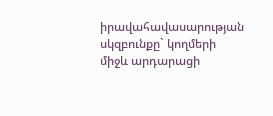իրավահավասարության սկզբունքը` կողմերի միջև արդարացի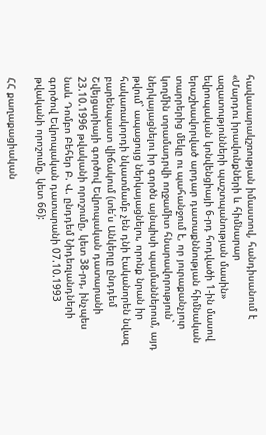հավասարակշռության իմաստով, հանդիսանում է «Մարդու իրավունքների և հիմնարար ազատությունների պաշտպանության մասին» եվրոպական կոնվենցիայի 6-րդ հոդվածի 1-ին մասով երաշխավորված արդար դատաքննության հիմնական տարրերից մեկը ու պահանջում է, որ յուրաքանչյուր կողմին տրամադրվի ողջամիտ հնարավորություն` ներկայացնելու իր գործն այնպիսի պայմաններում, այդ թվում` ապացույց ներկայացնելու, որոնք նրան իր հակառակորդի նկատմամբ չեն դնի էականորեն նվազ բարենպաստ վիճակում (տե՛ս Անկերլը ընդդեմ Շվեյցարիայի գործով Եվրոպական դատարանի 23.10.1996 թվականի որոշումը, կետ 38-րդ, ինչպես նաև Դոմբո Բեհեր Բ. Վ. ընդդեմ Նիդեռլանդների գործով Եվրոպական դատարանի 07.10.1993 թվականի որոշումը, կետ 66):

ՀՀ քաղաքացիական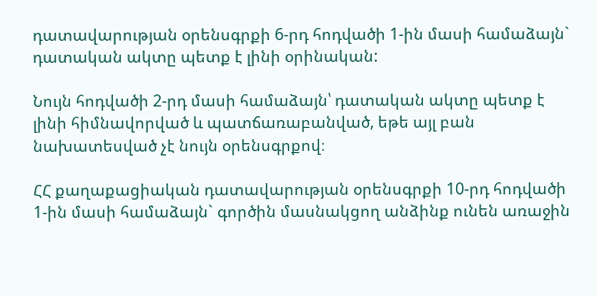դատավարության օրենսգրքի 6-րդ հոդվածի 1-ին մասի համաձայն` դատական ակտը պետք է լինի օրինական:

Նույն հոդվածի 2-րդ մասի համաձայն՝ դատական ակտը պետք է լինի հիմնավորված և պատճառաբանված, եթե այլ բան նախատեսված չէ նույն օրենսգրքով։

ՀՀ քաղաքացիական դատավարության օրենսգրքի 10-րդ հոդվածի 1-ին մասի համաձայն` գործին մասնակցող անձինք ունեն առաջին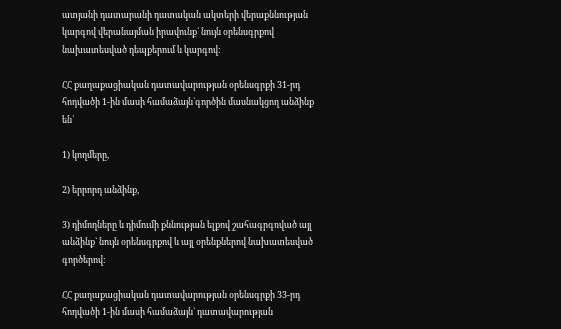ատյանի դատարանի դատական ակտերի վերաքննության կարգով վերանայման իրավունք` նույն օրենսգրքով նախատեսված դեպքերում և կարգով:

ՀՀ քաղաքացիական դատավարության օրենսգրքի 31-րդ հոդվածի 1-ին մասի համաձայն`գործին մասնակցող անձինք են`

1) կողմերը,

2) երրորդ անձինք,

3) դիմողները և դիմումի քննության ելքով շահագրգռված այլ անձինք` նույն օրենսգրքով և այլ օրենքներով նախատեսված գործերով:

ՀՀ քաղաքացիական դատավարության օրենսգրքի 33-րդ հոդվածի 1-ին մասի համաձայն` դատավարության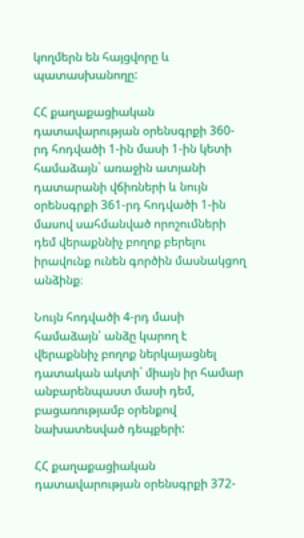կողմերն են հայցվորը և պատասխանողը:

ՀՀ քաղաքացիական դատավարության օրենսգրքի 360-րդ հոդվածի 1-ին մասի 1-ին կետի համաձայն` առաջին ատյանի դատարանի վճիռների և նույն օրենսգրքի 361-րդ հոդվածի 1-ին մասով սահմանված որոշումների դեմ վերաքննիչ բողոք բերելու իրավունք ունեն գործին մասնակցող անձինք։

Նույն հոդվածի 4-րդ մասի համաձայն՝ անձը կարող է վերաքննիչ բողոք ներկայացնել դատական ակտի` միայն իր համար անբարենպաստ մասի դեմ, բացառությամբ օրենքով նախատեսված դեպքերի:

ՀՀ քաղաքացիական դատավարության օրենսգրքի 372-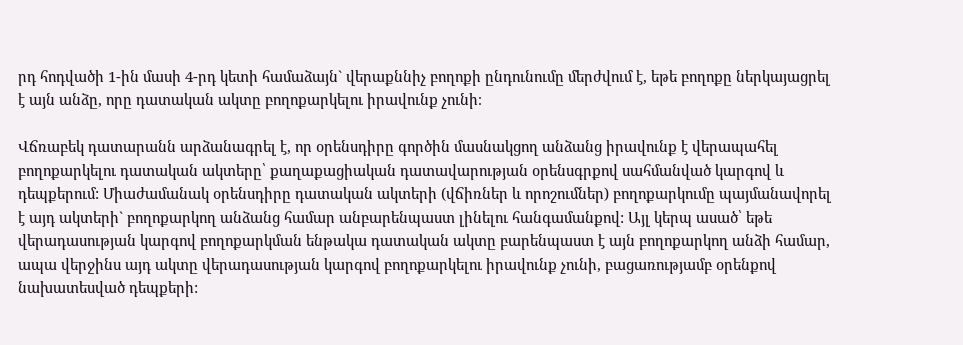րդ հոդվածի 1-ին մասի 4-րդ կետի համաձայն` վերաքննիչ բողոքի ընդունումը մերժվում է, եթե բողոքը ներկայացրել է այն անձը, որը դատական ակտը բողոքարկելու իրավունք չունի։

Վճռաբեկ դատարանն արձանագրել է, որ օրենսդիրը գործին մասնակցող անձանց իրավունք է վերապահել բողոքարկելու դատական ակտերը՝ քաղաքացիական դատավարության օրենսգրքով սահմանված կարգով և դեպքերում: Միաժամանակ օրենսդիրը դատական ակտերի (վճիռներ և որոշումներ) բողոքարկումը պայմանավորել է այդ ակտերի` բողոքարկող անձանց համար անբարենպաստ լինելու հանգամանքով: Այլ կերպ ասած՝ եթե վերադասության կարգով բողոքարկման ենթակա դատական ակտը բարենպաստ է այն բողոքարկող անձի համար, ապա վերջինս այդ ակտը վերադասության կարգով բողոքարկելու իրավունք չունի, բացառությամբ օրենքով նախատեսված դեպքերի: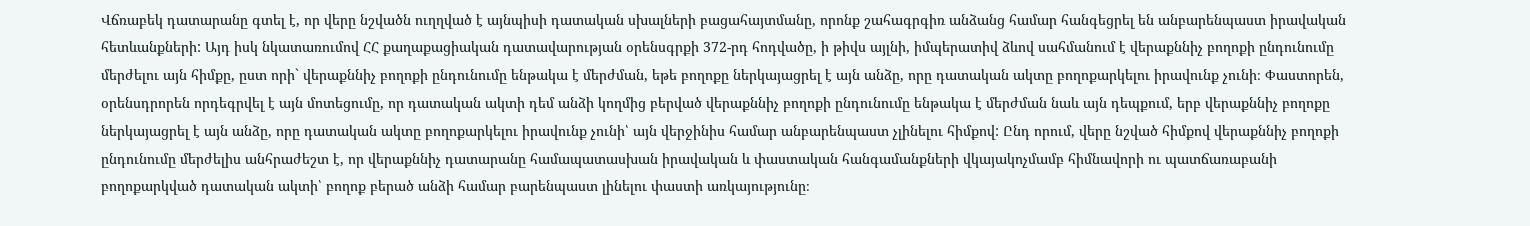Վճռաբեկ դատարանը գտել է, որ վերը նշվածն ուղղված է այնպիսի դատական սխալների բացահայտմանը, որոնք շահագրգիռ անձանց համար հանգեցրել են անբարենպաստ իրավական հետևանքների: Այդ իսկ նկատառումով ՀՀ քաղաքացիական դատավարության օրենսգրքի 372-րդ հոդվածը, ի թիվս այլնի, իմպերատիվ ձևով սահմանում է վերաքննիչ բողոքի ընդունումը մերժելու այն հիմքը, ըստ որի` վերաքննիչ բողոքի ընդունումը ենթակա է մերժման, եթե բողոքը ներկայացրել է այն անձը, որը դատական ակտը բողոքարկելու իրավունք չունի։ Փաստորեն, օրենսդրորեն որդեգրվել է այն մոտեցումը, որ դատական ակտի դեմ անձի կողմից բերված վերաքննիչ բողոքի ընդունումը ենթակա է մերժման նաև այն դեպքում, երբ վերաքննիչ բողոքը ներկայացրել է այն անձը, որը դատական ակտը բողոքարկելու իրավունք չունի՝ այն վերջինիս համար անբարենպաստ չլինելու հիմքով: Ընդ որում, վերը նշված հիմքով վերաքննիչ բողոքի ընդունումը մերժելիս անհրաժեշտ է, որ վերաքննիչ դատարանը համապատասխան իրավական և փաստական հանգամանքների վկայակոչմամբ հիմնավորի ու պատճառաբանի բողոքարկված դատական ակտի՝ բողոք բերած անձի համար բարենպաստ լինելու փաստի առկայությունը։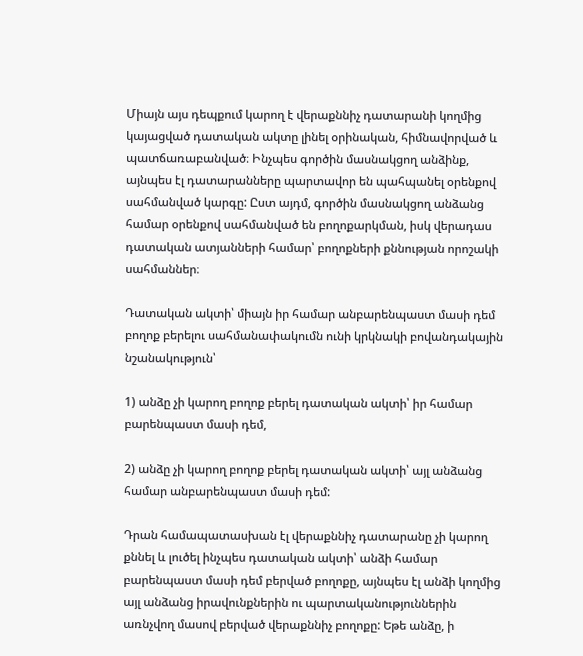Միայն այս դեպքում կարող է վերաքննիչ դատարանի կողմից կայացված դատական ակտը լինել օրինական, հիմնավորված և պատճառաբանված։ Ինչպես գործին մասնակցող անձինք, այնպես էլ դատարանները պարտավոր են պահպանել օրենքով սահմանված կարգը: Ըստ այդմ, գործին մասնակցող անձանց համար օրենքով սահմանված են բողոքարկման, իսկ վերադաս դատական ատյանների համար՝ բողոքների քննության որոշակի սահմաններ։

Դատական ակտի՝ միայն իր համար անբարենպաստ մասի դեմ բողոք բերելու սահմանափակումն ունի կրկնակի բովանդակային նշանակություն՝

1) անձը չի կարող բողոք բերել դատական ակտի՝ իր համար բարենպաստ մասի դեմ,

2) անձը չի կարող բողոք բերել դատական ակտի՝ այլ անձանց համար անբարենպաստ մասի դեմ:

Դրան համապատասխան էլ վերաքննիչ դատարանը չի կարող քննել և լուծել ինչպես դատական ակտի՝ անձի համար բարենպաստ մասի դեմ բերված բողոքը, այնպես էլ անձի կողմից այլ անձանց իրավունքներին ու պարտականություններին առնչվող մասով բերված վերաքննիչ բողոքը: Եթե անձը, ի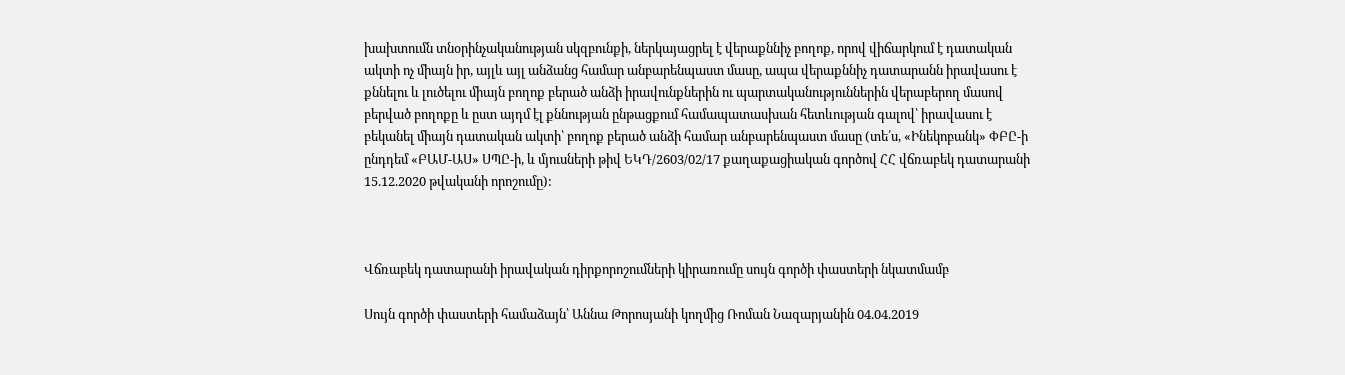խախտումն տնօրինչականության սկզբունքի, ներկայացրել է վերաքննիչ բողոք, որով վիճարկում է դատական ակտի ոչ միայն իր, այլև այլ անձանց համար անբարենպաստ մասը, ապա վերաքննիչ դատարանն իրավասու է քննելու և լուծելու միայն բողոք բերած անձի իրավունքներին ու պարտականություններին վերաբերող մասով բերված բողոքը և ըստ այդմ էլ քննության ընթացքում համապատասխան հետևության գալով՝ իրավասու է բեկանել միայն դատական ակտի՝ բողոք բերած անձի համար անբարենպաստ մասը (տե՛ս, «Ինեկոբանկ» ՓԲԸ-ի ընդդեմ «ԲԱՄ-ԱՍ» ՍՊԸ-ի, և մյուսների թիվ ԵԿԴ/2603/02/17 քաղաքացիական գործով ՀՀ վճռաբեկ դատարանի 15.12.2020 թվականի որոշումը):



Վճռաբեկ դատարանի իրավական դիրքորոշումների կիրառումը սույն գործի փաստերի նկատմամբ

Սույն գործի փաստերի համաձայն՝ Աննա Թորոսյանի կողմից Ռոման Նազարյանին 04.04.2019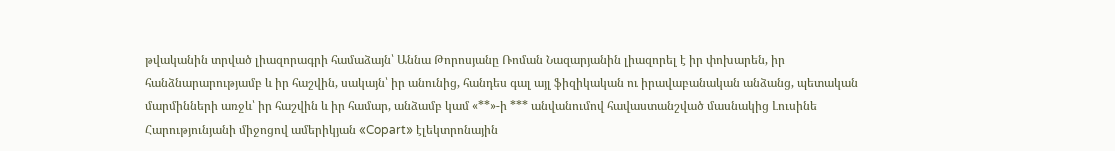թվականին տրված լիազորագրի համաձայն՝ Աննա Թորոսյանը Ռոման Նազարյանին լիազորել է իր փոխարեն, իր հանձնարարությամբ և իր հաշվին, սակայն՝ իր անունից, հանդես գալ այլ ֆիզիկական ու իրավաբանական անձանց, պետական մարմինների առջև՝ իր հաշվին և իր համար, անձամբ կամ «**»-ի *** անվանումով հավաստանշված մասնակից Լուսինե Հարությունյանի միջոցով ամերիկյան «Copart» էլեկտրոնային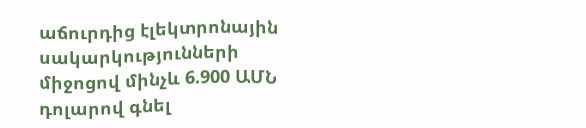աճուրդից էլեկտրոնային սակարկությունների միջոցով մինչև 6.900 ԱՄՆ դոլարով գնել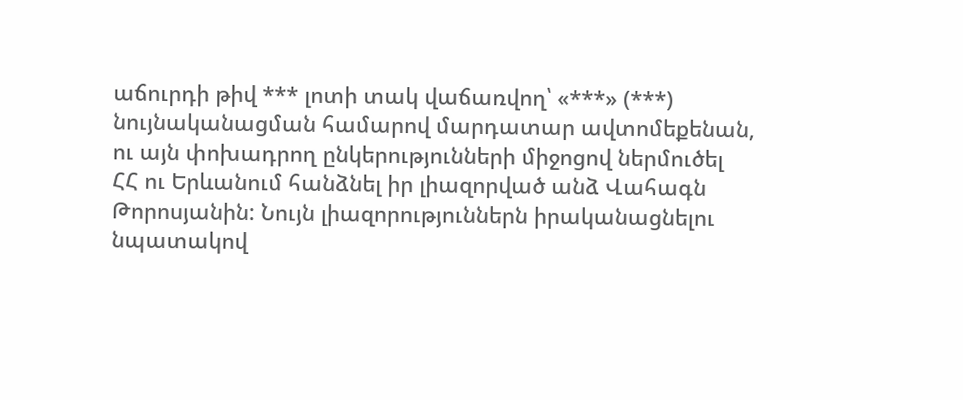աճուրդի թիվ *** լոտի տակ վաճառվող՝ «***» (***) նույնականացման համարով մարդատար ավտոմեքենան, ու այն փոխադրող ընկերությունների միջոցով ներմուծել ՀՀ ու Երևանում հանձնել իր լիազորված անձ Վահագն Թորոսյանին: Նույն լիազորություններն իրականացնելու նպատակով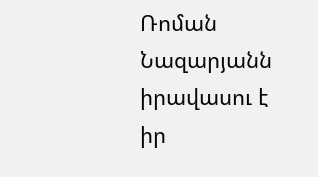Ռոման Նազարյանն իրավասու է իր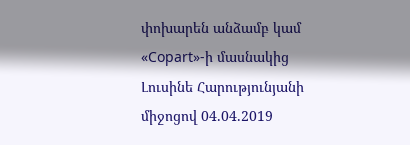փոխարեն անձամբ կամ «Copart»-ի մասնակից Լուսինե Հարությունյանի միջոցով 04.04.2019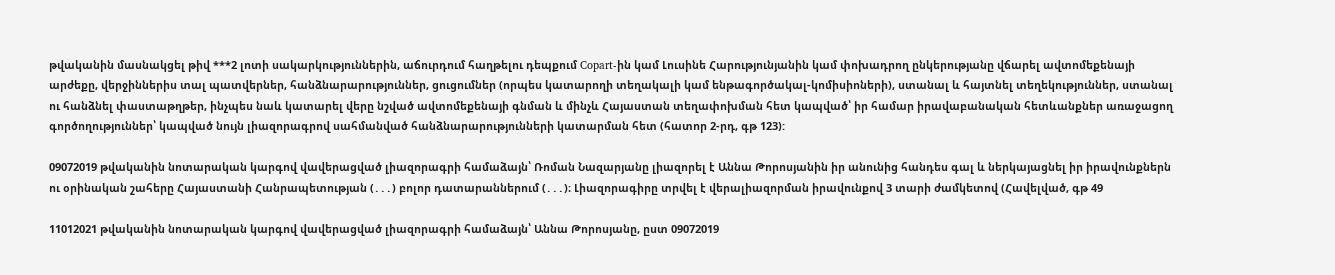թվականին մասնակցել թիվ ***2 լոտի սակարկություններին, աճուրդում հաղթելու դեպքում Copart-ին կամ Լուսինե Հարությունյանին կամ փոխադրող ընկերությանը վճարել ավտոմեքենայի արժեքը, վերջիններիս տալ պատվերներ, հանձնարարություններ, ցուցումներ (որպես կատարողի տեղակալի կամ ենթագործակալ-կոմիսիոների), ստանալ և հայտնել տեղեկություններ, ստանալ ու հանձնել փաստաթղթեր, ինչպես նաև կատարել վերը նշված ավտոմեքենայի գնման և մինչև Հայաստան տեղափոխման հետ կապված՝ իր համար իրավաբանական հետևանքներ առաջացող գործողություններ՝ կապված նույն լիազորագրով սահմանված հանձնարարությունների կատարման հետ (հատոր 2-րդ, գթ 123):

09072019 թվականին նոտարական կարգով վավերացված լիազորագրի համաձայն՝ Ռոման Նազարյանը լիազորել է Աննա Թորոսյանին իր անունից հանդես գալ և ներկայացնել իր իրավունքներն ու օրինական շահերը Հայաստանի Հանրապետության (․․․) բոլոր դատարաններում (․․․)։ Լիազորագիրը տրվել է վերալիազորման իրավունքով 3 տարի ժամկետով (Հավելված, գթ 49

11012021 թվականին նոտարական կարգով վավերացված լիազորագրի համաձայն՝ Աննա Թորոսյանը, ըստ 09072019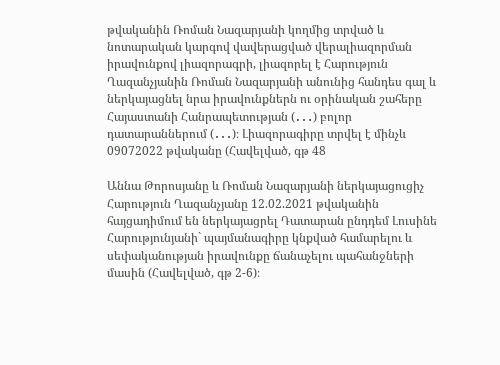թվականին Ռոման Նազարյանի կողմից տրված և նոտարական կարգով վավերացված վերալիազորման իրավունքով լիազորագրի, լիազորել է Հարություն Ղազանչյանին Ռոման Նազարյանի անունից հանդես գալ և ներկայացնել նրա իրավունքներն ու օրինական շահերը Հայաստանի Հանրապետության (․․․) բոլոր դատարաններում (․․․)։ Լիազորագիրը տրվել է մինչև 09072022 թվականը (Հավելված, գթ 48

Աննա Թորոսյանը և Ռոման Նազարյանի ներկայացուցիչ Հարություն Ղազանչյանը 12.02.2021 թվականին հայցադիմում են ներկայացրել Դատարան ընդդեմ Լուսինե Հարությունյանի` պայմանագիրը կնքված համարելու և սեփականության իրավունքը ճանաչելու պահանջների մասին (Հավելված, գթ 2-6)։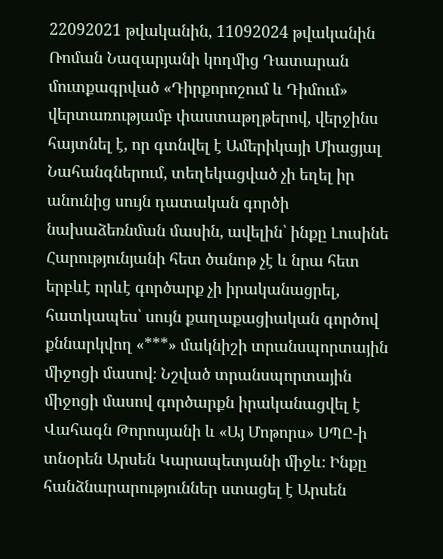22092021 թվականին, 11092024 թվականին Ռոման Նազարյանի կողմից Դատարան մուտքագրված «Դիրքորոշում և Դիմում» վերտառությամբ փաստաթղթերով, վերջինս հայտնել է, որ գտնվել է Ամերիկայի Միացյալ Նահանգներում, տեղեկացված չի եղել իր անունից սույն դատական գործի նախաձեռնման մասին, ավելին՝ ինքը Լուսինե Հարությունյանի հետ ծանոթ չէ և նրա հետ երբևէ որևէ գործարք չի իրականացրել, հատկապես՝ սույն քաղաքացիական գործով քննարկվող «***» մակնիշի տրանսպորտային միջոցի մասով։ Նշված տրանսպորտային միջոցի մասով գործարքն իրականացվել է Վահագն Թորոսյանի և «Այ Մոթորս» ՍՊԸ-ի տնօրեն Արսեն Կարապետյանի միջև։ Ինքը հանձնարարություններ ստացել է Արսեն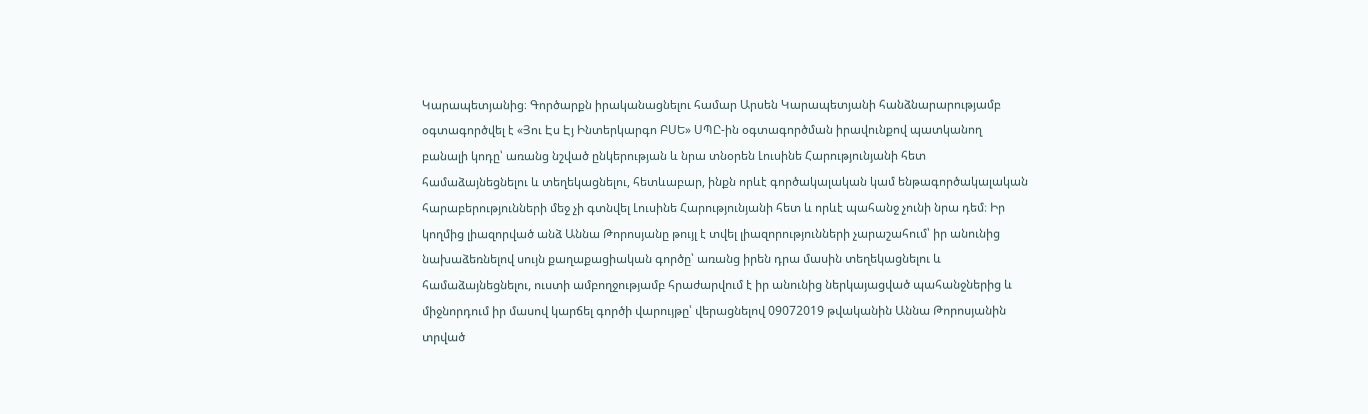Կարապետյանից։ Գործարքն իրականացնելու համար Արսեն Կարապետյանի հանձնարարությամբ օգտագործվել է «Յու Էս Էյ Ինտերկարգո ԲՍԵ» ՍՊԸ-ին օգտագործման իրավունքով պատկանող բանալի կոդը՝ առանց նշված ընկերության և նրա տնօրեն Լուսինե Հարությունյանի հետ համաձայնեցնելու և տեղեկացնելու, հետևաբար, ինքն որևէ գործակալական կամ ենթագործակալական հարաբերությունների մեջ չի գտնվել Լուսինե Հարությունյանի հետ և որևէ պահանջ չունի նրա դեմ։ Իր կողմից լիազորված անձ Աննա Թորոսյանը թույլ է տվել լիազորությունների չարաշահում՝ իր անունից նախաձեռնելով սույն քաղաքացիական գործը՝ առանց իրեն դրա մասին տեղեկացնելու և համաձայնեցնելու, ուստի ամբողջությամբ հրաժարվում է իր անունից ներկայացված պահանջներից և միջնորդում իր մասով կարճել գործի վարույթը՝ վերացնելով 09072019 թվականին Աննա Թորոսյանին տրված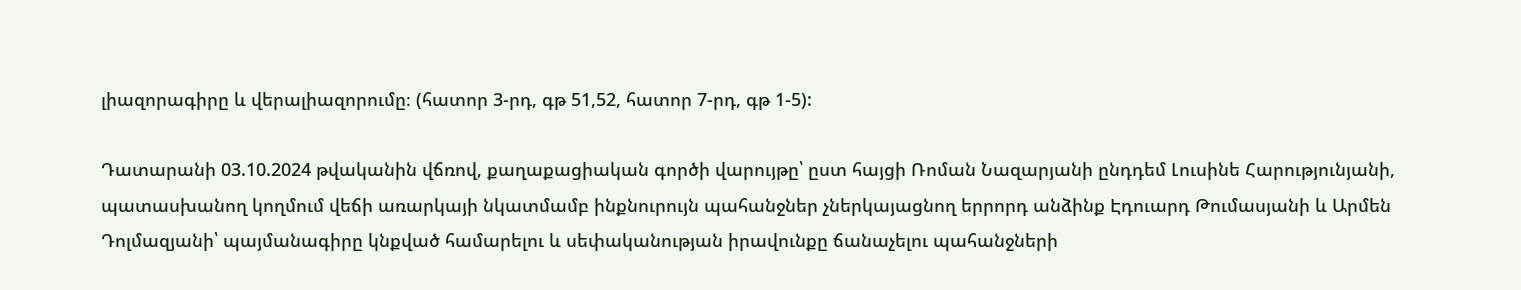լիազորագիրը և վերալիազորումը։ (հատոր 3-րդ, գթ 51,52, հատոր 7-րդ, գթ 1-5):

Դատարանի 03.10.2024 թվականին վճռով, քաղաքացիական գործի վարույթը՝ ըստ հայցի Ռոման Նազարյանի ընդդեմ Լուսինե Հարությունյանի, պատասխանող կողմում վեճի առարկայի նկատմամբ ինքնուրույն պահանջներ չներկայացնող երրորդ անձինք Էդուարդ Թումասյանի և Արմեն Դոլմազյանի՝ պայմանագիրը կնքված համարելու և սեփականության իրավունքը ճանաչելու պահանջների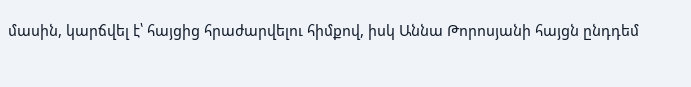մասին, կարճվել է՝ հայցից հրաժարվելու հիմքով, իսկ Աննա Թորոսյանի հայցն ընդդեմ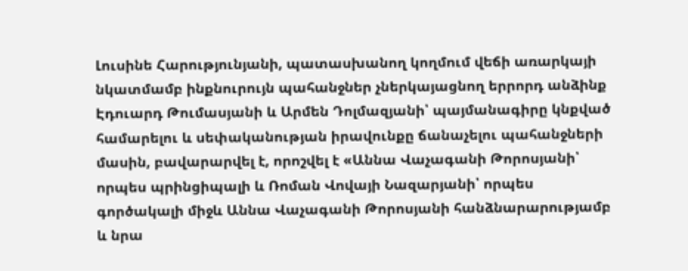Լուսինե Հարությունյանի, պատասխանող կողմում վեճի առարկայի նկատմամբ ինքնուրույն պահանջներ չներկայացնող երրորդ անձինք Էդուարդ Թումասյանի և Արմեն Դոլմազյանի՝ պայմանագիրը կնքված համարելու և սեփականության իրավունքը ճանաչելու պահանջների մասին, բավարարվել է, որոշվել է «Աննա Վաչագանի Թորոսյանի՝ որպես պրինցիպալի և Ռոման Վովայի Նազարյանի՝ որպես գործակալի միջև Աննա Վաչագանի Թորոսյանի հանձնարարությամբ և նրա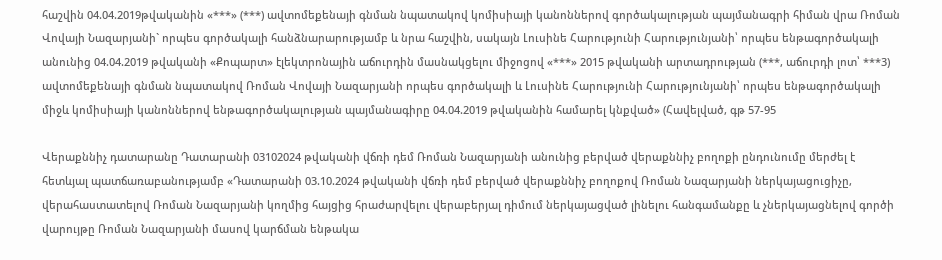հաշվին 04.04.2019թվականին «***» (***) ավտոմեքենայի գնման նպատակով կոմիսիայի կանոններով գործակալության պայմանագրի հիման վրա Ռոման Վովայի Նազարյանի` որպես գործակալի հանձնարարությամբ և նրա հաշվին, սակայն Լուսինե Հարությունի Հարությունյանի՝ որպես ենթագործակալի անունից 04.04.2019 թվականի «Քոպարտ» էլեկտրոնային աճուրդին մասնակցելու միջոցով «***» 2015 թվականի արտադրության (***, աճուրդի լոտ՝ ***3) ավտոմեքենայի գնման նպատակով Ռոման Վովայի Նազարյանի որպես գործակալի և Լուսինե Հարությունի Հարությունյանի՝ որպես ենթագործակալի միջև կոմիսիայի կանոններով ենթագործակալության պայմանագիրը 04.04.2019 թվականին համարել կնքված» (Հավելված, գթ 57-95

Վերաքննիչ դատարանը Դատարանի 03102024 թվականի վճռի դեմ Ռոման Նազարյանի անունից բերված վերաքննիչ բողոքի ընդունումը մերժել է հետևյալ պատճառաբանությամբ «Դատարանի 03.10.2024 թվականի վճռի դեմ բերված վերաքննիչ բողոքով Ռոման Նազարյանի ներկայացուցիչը, վերահաստատելով Ռոման Նազարյանի կողմից հայցից հրաժարվելու վերաբերյալ դիմում ներկայացված լինելու հանգամանքը և չներկայացնելով գործի վարույթը Ռոման Նազարյանի մասով կարճման ենթակա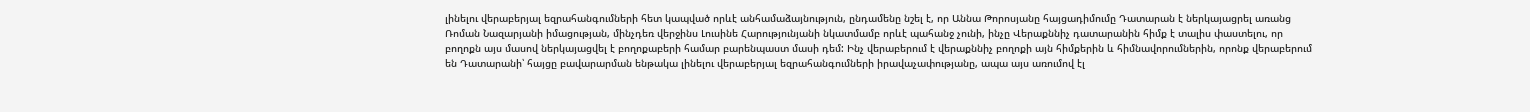լինելու վերաբերյալ եզրահանգումների հետ կապված որևէ անհամաձայնություն, ընդամենը նշել է, որ Աննա Թորոսյանը հայցադիմումը Դատարան է ներկայացրել առանց Ռոման Նազարյանի իմացության, մինչդեռ վերջինս Լուսինե Հարությունյանի նկատմամբ որևէ պահանջ չունի, ինչը Վերաքննիչ դատարանին հիմք է տալիս փաստելու, որ բողոքն այս մասով ներկայացվել է բողոքաբերի համար բարենպաստ մասի դեմ: Ինչ վերաբերում է վերաքննիչ բողոքի այն հիմքերին և հիմնավորումներին, որոնք վերաբերում են Դատարանի՝ հայցը բավարարման ենթակա լինելու վերաբերյալ եզրահանգումների իրավաչափությանը, ապա այս առումով էլ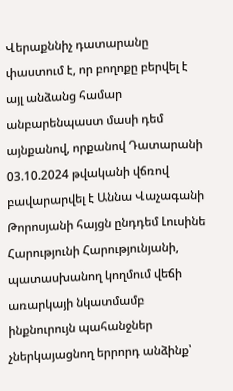Վերաքննիչ դատարանը փաստում է, որ բողոքը բերվել է այլ անձանց համար անբարենպաստ մասի դեմ այնքանով, որքանով Դատարանի 03.10.2024 թվականի վճռով բավարարվել է Աննա Վաչագանի Թորոսյանի հայցն ընդդեմ Լուսինե Հարությունի Հարությունյանի, պատասխանող կողմում վեճի առարկայի նկատմամբ ինքնուրույն պահանջներ չներկայացնող երրորդ անձինք՝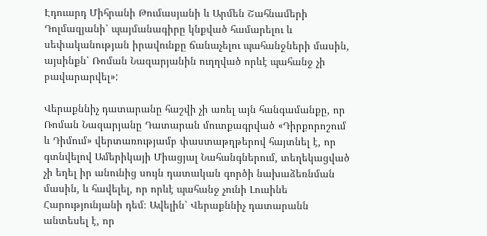Էդուարդ Միհրանի Թումասյանի և Արմեն Շահնամերի Դոլմազյանի՝ պայմանագիրը կնքված համարելու և սեփականության իրավունքը ճանաչելու պահանջների մասին, այսինքն՝ Ռոման Նազարյանին ուղղված որևէ պահանջ չի բավարարվել»:

Վերաքննիչ դատարանը հաշվի չի առել այն հանգամանքը, որ Ռոման Նազարյանը Դատարան մուտքագրված «Դիրքորոշում և Դիմում» վերտառությամբ փաստաթղթերով հայտնել է, որ գտնվելով Ամերիկայի Միացյալ Նահանգներում, տեղեկացված չի եղել իր անունից սույն դատական գործի նախաձեռնման մասին, և հավելել, որ որևէ պահանջ չունի Լուսինե Հարությունյանի դեմ։ Ավելին՝ Վերաքննիչ դատարանն անտեսել է, որ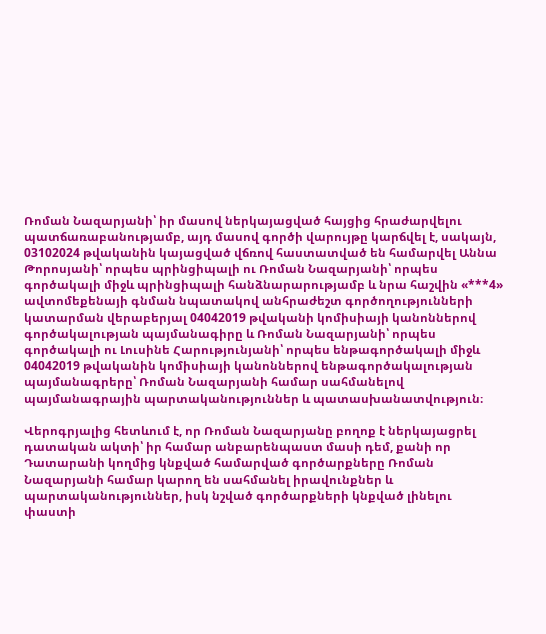Ռոման Նազարյանի՝ իր մասով ներկայացված հայցից հրաժարվելու պատճառաբանությամբ, այդ մասով գործի վարույթը կարճվել է, սակայն, 03102024 թվականին կայացված վճռով հաստատված են համարվել Աննա Թորոսյանի՝ որպես պրինցիպալի ու Ռոման Նազարյանի՝ որպես գործակալի միջև պրինցիպալի հանձնարարությամբ և նրա հաշվին «***4» ավտոմեքենայի գնման նպատակով անհրաժեշտ գործողությունների կատարման վերաբերյալ 04042019 թվականի կոմիսիայի կանոններով գործակալության պայմանագիրը և Ռոման Նազարյանի՝ որպես գործակալի ու Լուսինե Հարությունյանի՝ որպես ենթագործակալի միջև 04042019 թվականին կոմիսիայի կանոններով ենթագործակալության պայմանագրերը՝ Ռոման Նազարյանի համար սահմանելով պայմանագրային պարտականություններ և պատասխանատվություն։

Վերոգրյալից հետևում է, որ Ռոման Նազարյանը բողոք է ներկայացրել դատական ակտի՝ իր համար անբարենպաստ մասի դեմ, քանի որ Դատարանի կողմից կնքված համարված գործարքները Ռոման Նազարյանի համար կարող են սահմանել իրավունքներ և պարտականություններ, իսկ նշված գործարքների կնքված լինելու փաստի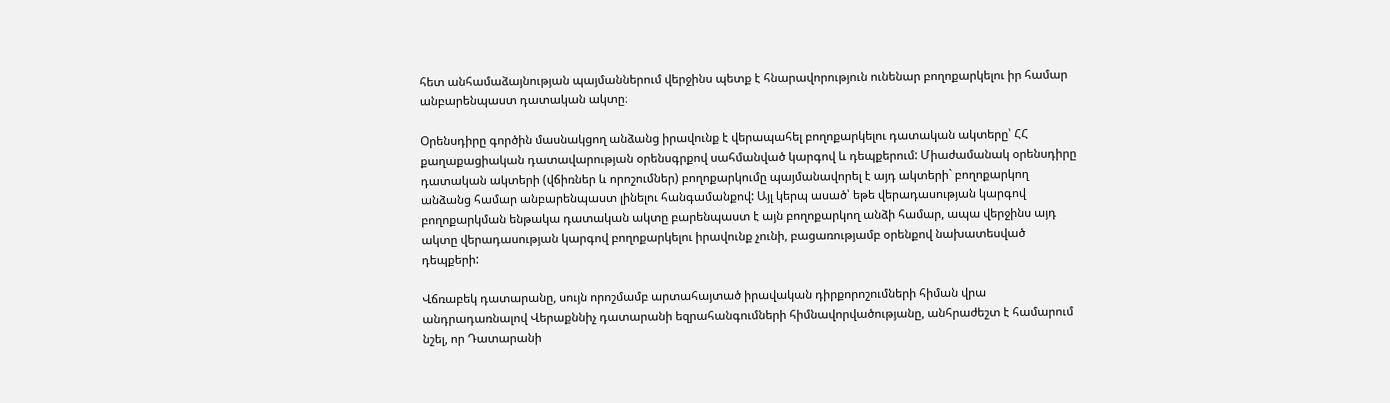հետ անհամաձայնության պայմաններում վերջինս պետք է հնարավորություն ունենար բողոքարկելու իր համար անբարենպաստ դատական ակտը։

Օրենսդիրը գործին մասնակցող անձանց իրավունք է վերապահել բողոքարկելու դատական ակտերը՝ ՀՀ քաղաքացիական դատավարության օրենսգրքով սահմանված կարգով և դեպքերում: Միաժամանակ օրենսդիրը դատական ակտերի (վճիռներ և որոշումներ) բողոքարկումը պայմանավորել է այդ ակտերի` բողոքարկող անձանց համար անբարենպաստ լինելու հանգամանքով: Այլ կերպ ասած՝ եթե վերադասության կարգով բողոքարկման ենթակա դատական ակտը բարենպաստ է այն բողոքարկող անձի համար, ապա վերջինս այդ ակտը վերադասության կարգով բողոքարկելու իրավունք չունի, բացառությամբ օրենքով նախատեսված դեպքերի:

Վճռաբեկ դատարանը, սույն որոշմամբ արտահայտած իրավական դիրքորոշումների հիման վրա անդրադառնալով Վերաքննիչ դատարանի եզրահանգումների հիմնավորվածությանը, անհրաժեշտ է համարում նշել, որ Դատարանի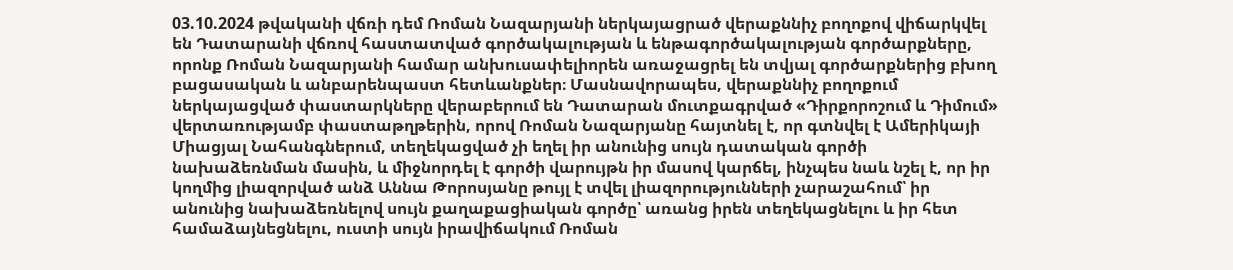03.10.2024 թվականի վճռի դեմ Ռոման Նազարյանի ներկայացրած վերաքննիչ բողոքով վիճարկվել են Դատարանի վճռով հաստատված գործակալության և ենթագործակալության գործարքները, որոնք Ռոման Նազարյանի համար անխուսափելիորեն առաջացրել են տվյալ գործարքներից բխող բացասական և անբարենպաստ հետևանքներ։ Մասնավորապես, վերաքննիչ բողոքում ներկայացված փաստարկները վերաբերում են Դատարան մուտքագրված «Դիրքորոշում և Դիմում» վերտառությամբ փաստաթղթերին, որով Ռոման Նազարյանը հայտնել է, որ գտնվել է Ամերիկայի Միացյալ Նահանգներում, տեղեկացված չի եղել իր անունից սույն դատական գործի նախաձեռնման մասին, և միջնորդել է գործի վարույթն իր մասով կարճել, ինչպես նաև նշել է, որ իր կողմից լիազորված անձ Աննա Թորոսյանը թույլ է տվել լիազորությունների չարաշահում՝ իր անունից նախաձեռնելով սույն քաղաքացիական գործը՝ առանց իրեն տեղեկացնելու և իր հետ համաձայնեցնելու, ուստի սույն իրավիճակում Ռոման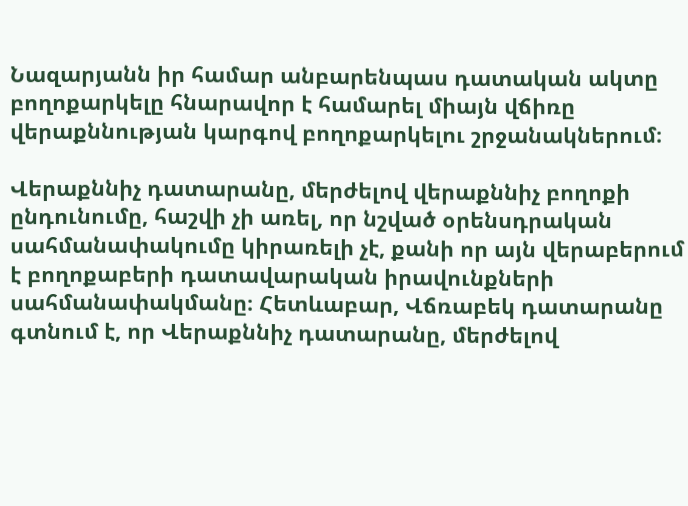Նազարյանն իր համար անբարենպաս դատական ակտը բողոքարկելը հնարավոր է համարել միայն վճիռը վերաքննության կարգով բողոքարկելու շրջանակներում։

Վերաքննիչ դատարանը, մերժելով վերաքննիչ բողոքի ընդունումը, հաշվի չի առել, որ նշված օրենսդրական սահմանափակումը կիրառելի չէ, քանի որ այն վերաբերում է բողոքաբերի դատավարական իրավունքների սահմանափակմանը։ Հետևաբար, Վճռաբեկ դատարանը գտնում է, որ Վերաքննիչ դատարանը, մերժելով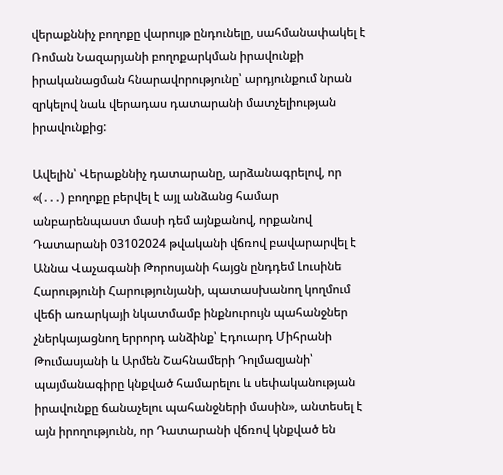վերաքննիչ բողոքը վարույթ ընդունելը, սահմանափակել է Ռոման Նազարյանի բողոքարկման իրավունքի իրականացման հնարավորությունը՝ արդյունքում նրան զրկելով նաև վերադաս դատարանի մատչելիության իրավունքից:

Ավելին՝ Վերաքննիչ դատարանը, արձանագրելով, որ «(․․․) բողոքը բերվել է այլ անձանց համար անբարենպաստ մասի դեմ այնքանով, որքանով Դատարանի 03102024 թվականի վճռով բավարարվել է Աննա Վաչագանի Թորոսյանի հայցն ընդդեմ Լուսինե Հարությունի Հարությունյանի, պատասխանող կողմում վեճի առարկայի նկատմամբ ինքնուրույն պահանջներ չներկայացնող երրորդ անձինք՝ Էդուարդ Միհրանի Թումասյանի և Արմեն Շահնամերի Դոլմազյանի՝ պայմանագիրը կնքված համարելու և սեփականության իրավունքը ճանաչելու պահանջների մասին», անտեսել է այն իրողությունն, որ Դատարանի վճռով կնքված են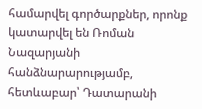համարվել գործարքներ, որոնք կատարվել են Ռոման Նազարյանի հանձնարարությամբ, հետևաբար՝ Դատարանի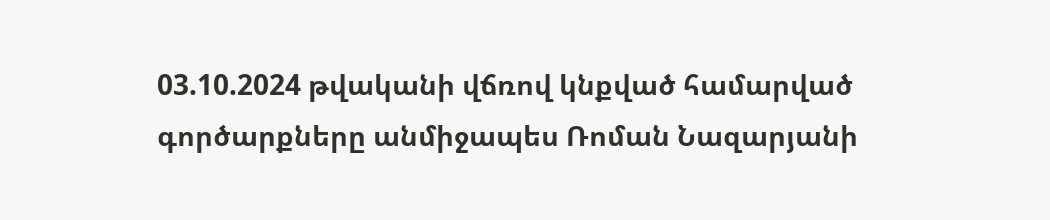03.10.2024 թվականի վճռով կնքված համարված գործարքները անմիջապես Ռոման Նազարյանի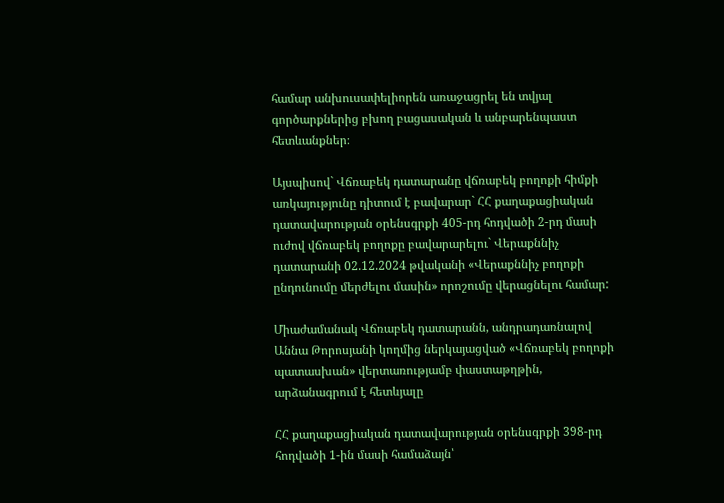համար անխուսափելիորեն առաջացրել են տվյալ գործարքներից բխող բացասական և անբարենպաստ հետևանքներ։

Այսպիսով` Վճռաբեկ դատարանը վճռաբեկ բողոքի հիմքի առկայությունը դիտում է բավարար` ՀՀ քաղաքացիական դատավարության օրենսգրքի 405-րդ հոդվածի 2-րդ մասի ուժով վճռաբեկ բողոքը բավարարելու` Վերաքննիչ դատարանի 02.12.2024 թվականի «Վերաքննիչ բողոքի ընդունումը մերժելու մասին» որոշումը վերացնելու համար:

Միաժամանակ Վճռաբեկ դատարանն, անդրադառնալով Աննա Թորոսյանի կողմից ներկայացված «Վճռաբեկ բողոքի պատասխան» վերտառությամբ փաստաթղթին, արձանագրում է հետևյալը

ՀՀ քաղաքացիական դատավարության օրենսգրքի 398-րդ հոդվածի 1-ին մասի համաձայն՝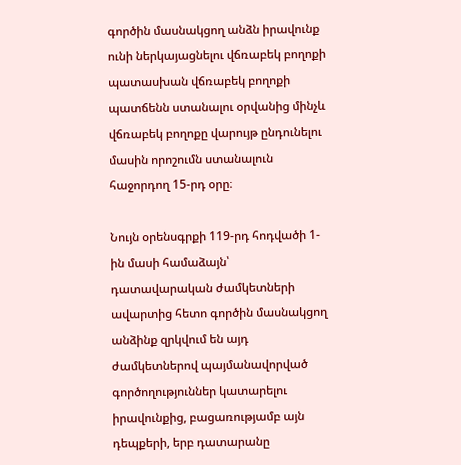գործին մասնակցող անձն իրավունք ունի ներկայացնելու վճռաբեկ բողոքի պատասխան վճռաբեկ բողոքի պատճենն ստանալու օրվանից մինչև վճռաբեկ բողոքը վարույթ ընդունելու մասին որոշումն ստանալուն հաջորդող 15-րդ օրը։

Նույն օրենսգրքի 119-րդ հոդվածի 1-ին մասի համաձայն՝ դատավարական ժամկետների ավարտից հետո գործին մասնակցող անձինք զրկվում են այդ ժամկետներով պայմանավորված գործողություններ կատարելու իրավունքից, բացառությամբ այն դեպքերի, երբ դատարանը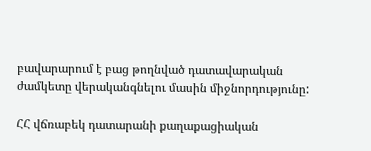բավարարում է բաց թողնված դատավարական ժամկետը վերականգնելու մասին միջնորդությունը:

ՀՀ վճռաբեկ դատարանի քաղաքացիական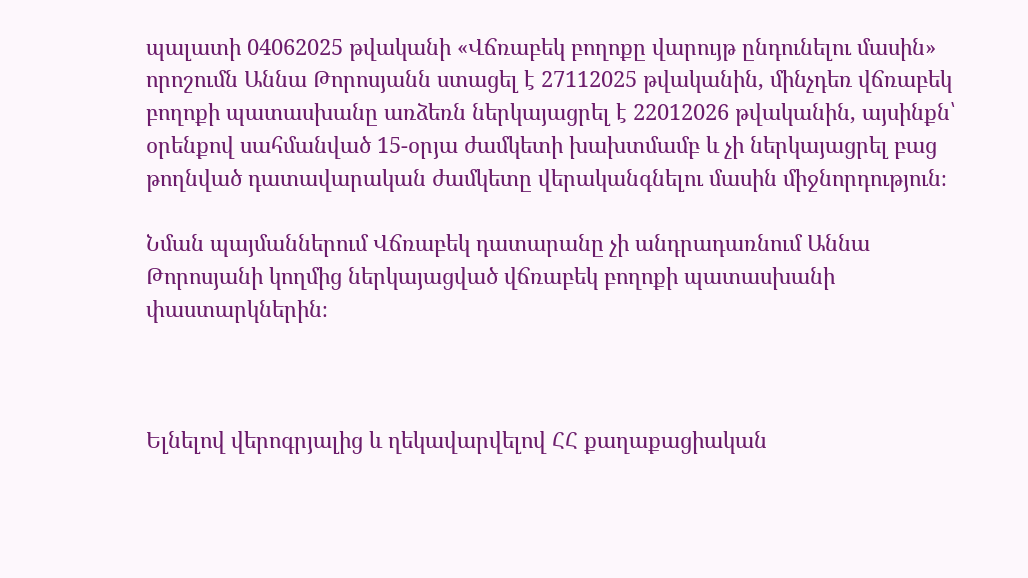պալատի 04062025 թվականի «Վճռաբեկ բողոքը վարույթ ընդունելու մասին» որոշումն Աննա Թորոսյանն ստացել է 27112025 թվականին, մինչդեռ վճռաբեկ բողոքի պատասխանը առձեռն ներկայացրել է 22012026 թվականին, այսինքն՝ օրենքով սահմանված 15-օրյա ժամկետի խախտմամբ և չի ներկայացրել բաց թողնված դատավարական ժամկետը վերականգնելու մասին միջնորդություն։

Նման պայմաններում Վճռաբեկ դատարանը չի անդրադառնում Աննա Թորոսյանի կողմից ներկայացված վճռաբեկ բողոքի պատասխանի փաստարկներին։



Ելնելով վերոգրյալից և ղեկավարվելով ՀՀ քաղաքացիական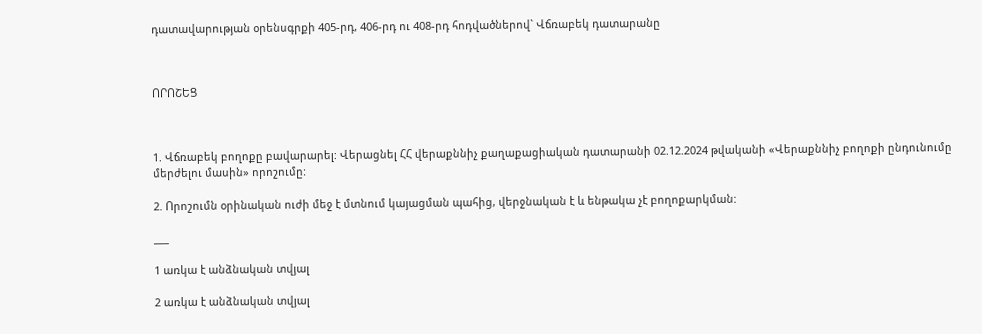դատավարության օրենսգրքի 405-րդ, 406-րդ ու 408-րդ հոդվածներով` Վճռաբեկ դատարանը



ՈՐՈՇԵՑ



1. Վճռաբեկ բողոքը բավարարել: Վերացնել ՀՀ վերաքննիչ քաղաքացիական դատարանի 02.12.2024 թվականի «Վերաքննիչ բողոքի ընդունումը մերժելու մասին» որոշումը:

2. Որոշումն օրինական ուժի մեջ է մտնում կայացման պահից, վերջնական է և ենթակա չէ բողոքարկման:

___

1 առկա է անձնական տվյալ

2 առկա է անձնական տվյալ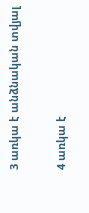3 առկա է անձնական տվյալ

4 առկա է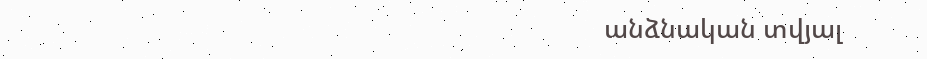անձնական տվյալ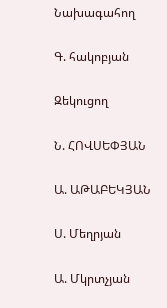Նախագահող

Գ. հակոբյան

Զեկուցող

Ն. ՀՈՎՍԵՓՅԱՆ

Ա. ԱԹԱԲԵԿՅԱՆ

Ս. Մեղրյան

Ա. Մկրտչյան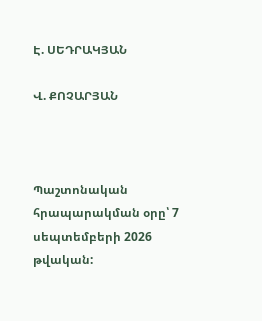Է. ՍԵԴՐԱԿՅԱՆ

Վ. ՔՈՉԱՐՅԱՆ



Պաշտոնական հրապարակման օրը՝ 7 սեպտեմբերի 2026 թվական: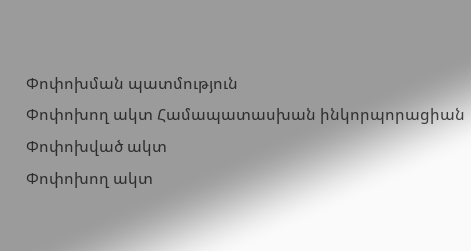Փոփոխման պատմություն
Փոփոխող ակտ Համապատասխան ինկորպորացիան
Փոփոխված ակտ
Փոփոխող ակտ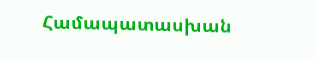Համապատասխան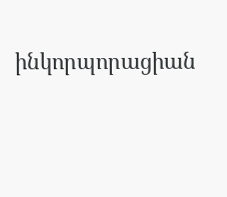ինկորպորացիան